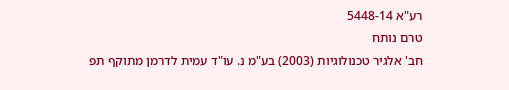רע"א 5448-14
טרם נותח
חב' אלגיר טכנולוגיות (2003) בע"מ נ. עו"ד עמית לדרמן מתוקף תפ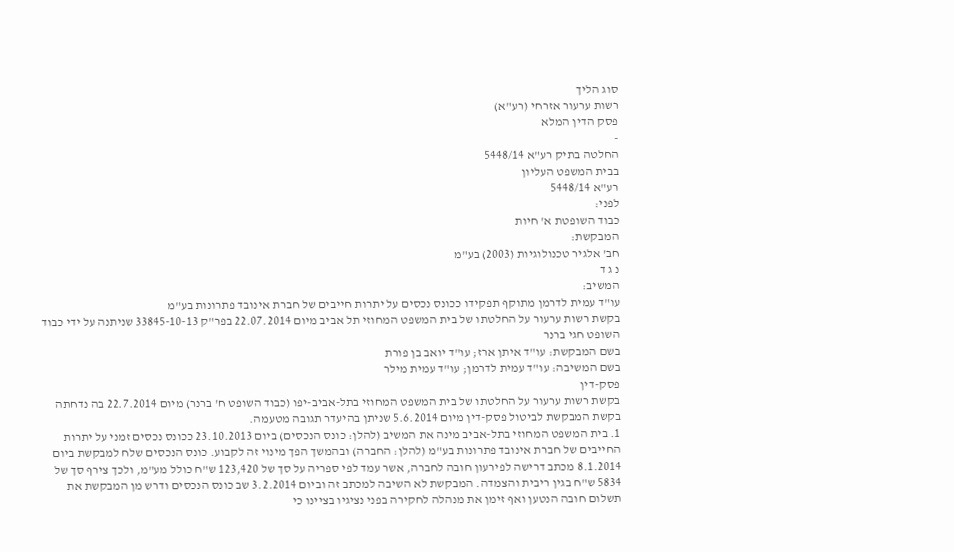סוג הליך
רשות ערעור אזרחי (רע"א)
פסק הדין המלא
-
החלטה בתיק רע"א 5448/14
בבית המשפט העליון
רע"א 5448/14
לפני:
כבוד השופטת א' חיות
המבקשת:
חב' אלגיר טכנולוגיות (2003) בע"מ
נ ג ד
המשיב:
עו"ד עמית לדרמן מתוקף תפקידו ככונס נכסים על יתרות חייבים של חברת אינובד פתרונות בע"מ
בקשת רשות ערעור על החלטתו של בית המשפט המחוזי תל אביב מיום 22.07.2014 בפר"ק 33845-10-13 שניתנה על ידי כבוד השופט חגי ברנר
בשם המבקשת: עו"ד איתן ארז; עו"ד יואב בן פורת
בשם המשיבה: עו"ד עמית לדרמן; עו"ד עמית מילר
פסק-דין
בקשת רשות ערעור על החלטתו של בית המשפט המחוזי בתל-אביב-יפו (כבוד השופט ח' ברנר) מיום 22.7.2014 בה נדחתה בקשת המבקשת לביטול פסק-דין מיום 5.6.2014 שניתן בהיעדר תגובה מטעמה.
1. בית המשפט המחוזי בתל-אביב מינה את המשיב (להלן: כונס הנכסים) ביום 23.10.2013 ככונס נכסים זמני על יתרות החייבים של חברת אינובד פתרונות בע"מ (להלן: החברה) ובהמשך הפך מינוי זה לקבוע. כונס הנכסים שלח למבקשת ביום 8.1.2014 מכתב דרישה לפירעון חובה לחברה, אשר עמד לפי ספריה על סך של 123,420 ש"ח כולל מע"מ, ולכך צירף סך של 5834 ש"ח בגין ריבית והצמדה. המבקשת לא השיבה למכתב זה וביום 3.2.2014 שב כונס הנכסים ודרש מן המבקשת את תשלום חובה הנטען ואף זימן את מנהלה לחקירה בפני נציגיו בציינו כי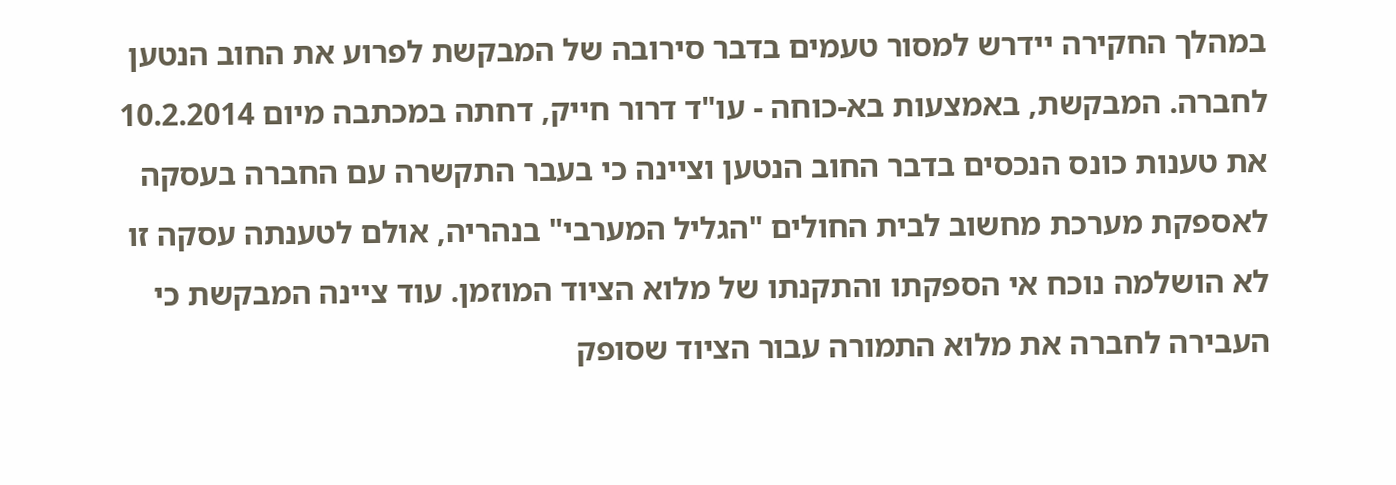במהלך החקירה יידרש למסור טעמים בדבר סירובה של המבקשת לפרוע את החוב הנטען לחברה. המבקשת, באמצעות בא-כוחה - עו"ד דרור חייק, דחתה במכתבה מיום 10.2.2014 את טענות כונס הנכסים בדבר החוב הנטען וציינה כי בעבר התקשרה עם החברה בעסקה לאספקת מערכת מחשוב לבית החולים "הגליל המערבי" בנהריה, אולם לטענתה עסקה זו לא הושלמה נוכח אי הספקתו והתקנתו של מלוא הציוד המוזמן. עוד ציינה המבקשת כי העבירה לחברה את מלוא התמורה עבור הציוד שסופק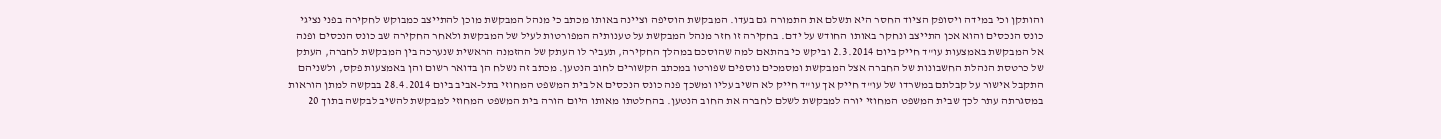והותקן וכי במידה ויסופק הציוד החסר היא תשלם את התמורה גם בעדו. המבקשת הוסיפה וציינה באותו מכתב כי מנהל המבקשת מוכן להתייצב כמבוקש לחקירה בפני נציגי כונס הנכסים והוא אכן התייצב ונחקר באותו החודש על ידם. בחקירה זו חזר מנהל המבקשת על טענותיה המפורטות לעיל של המבקשת ולאחר החקירה שב כונס הנכסים ופנה אל המבקשת באמצעות עו"ד חייק ביום 2.3.2014 וביקש כי בהתאם למה שהוסכם במהלך החקירה, תעביר לו העתק של ההזמנה הראשית שנערכה בין המבקשת לחברה, העתק של כרטסת הנהלת החשבונות של החברה אצל המבקשת ומסמכים נוספים שפורטו במכתב הקשורים לחוב הנטען. מכתב זה נשלח הן בדואר רשום והן באמצעות פקס, ולשניהם התקבל אישור על קבלתם במשרדו של עו"ד חייק אך עו"ד חייק לא השיב עליו ומשכך פנה כונס הנכסים אל בית המשפט המחוזי בתל-אביב ביום 28.4.2014 בבקשה למתן הוראות במסגרתה עתר לכך שבית המשפט המחוזי יורה למבקשת לשלם לחברה את החוב הנטען. בהחלטתו מאותו היום הורה בית המשפט המחוזי למבקשת להשיב לבקשה בתוך 20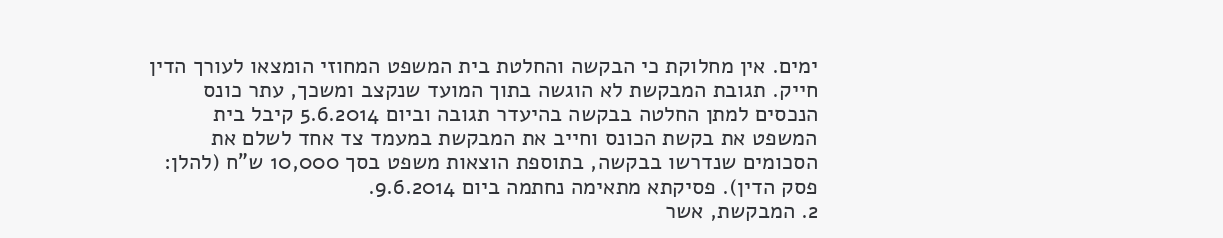ימים. אין מחלוקת כי הבקשה והחלטת בית המשפט המחוזי הומצאו לעורך הדין חייק. תגובת המבקשת לא הוגשה בתוך המועד שנקצב ומשכך, עתר כונס הנכסים למתן החלטה בבקשה בהיעדר תגובה וביום 5.6.2014 קיבל בית המשפט את בקשת הכונס וחייב את המבקשת במעמד צד אחד לשלם את הסכומים שנדרשו בבקשה, בתוספת הוצאות משפט בסך 10,000 ש"ח (להלן: פסק הדין). פסיקתא מתאימה נחתמה ביום 9.6.2014.
2. המבקשת, אשר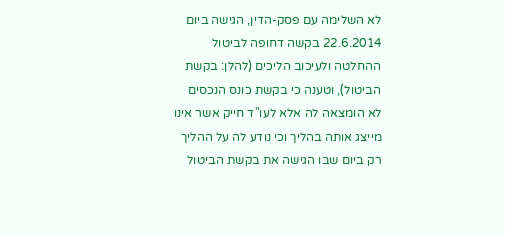לא השלימה עם פסק-הדין, הגישה ביום 22.6.2014 בקשה דחופה לביטול ההחלטה ולעיכוב הליכים (להלן: בקשת הביטול), וטענה כי בקשת כונס הנכסים לא הומצאה לה אלא לעו"ד חייק אשר אינו מייצג אותה בהליך וכי נודע לה על ההליך רק ביום שבו הגישה את בקשת הביטול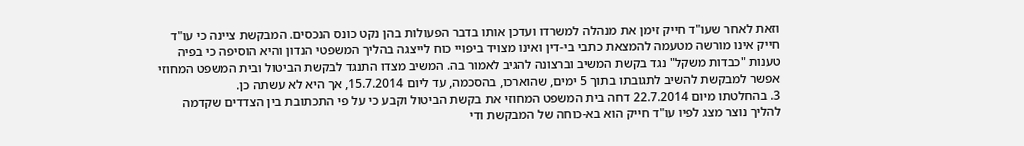וזאת לאחר שעו"ד חייק זימן את מנהלה למשרדו ועדכן אותו בדבר הפעולות בהן נקט כונס הנכסים. המבקשת ציינה כי עו"ד חייק אינו מורשה מטעמה להמצאת כתבי בי-דין ואינו מצויד ביפויי כוח לייצגה בהליך המשפטי הנדון והיא הוסיפה כי בפיה טענות "כבדות משקל" נגד בקשת המשיב וברצונה להגיב לאמור בה. המשיב מצדו התנגד לבקשת הביטול ובית המשפט המחוזי אפשר למבקשת להשיב לתגובתו בתוך 5 ימים, שהוארכו, בהסכמה, עד ליום 15.7.2014, אך היא לא עשתה כן.
3. בהחלטתו מיום 22.7.2014 דחה בית המשפט המחוזי את בקשת הביטול וקבע כי על פי התכתובת בין הצדדים שקדמה להליך נוצר מצג לפיו עו"ד חייק הוא בא-כוחה של המבקשת ודי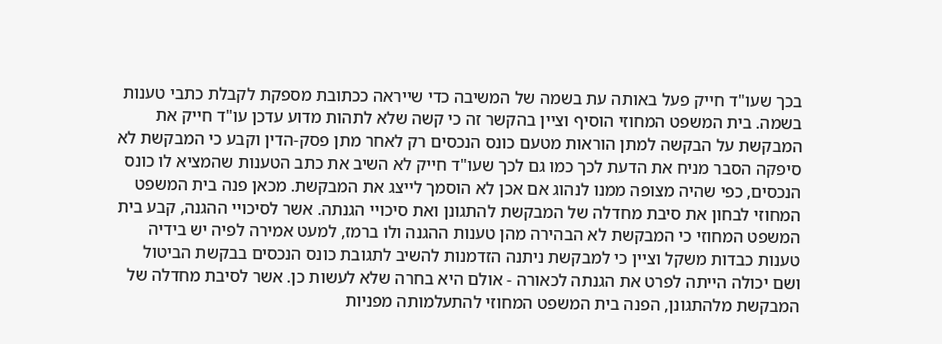בכך שעו"ד חייק פעל באותה עת בשמה של המשיבה כדי שייראה ככתובת מספקת לקבלת כתבי טענות בשמה. בית המשפט המחוזי הוסיף וציין בהקשר זה כי קשה שלא לתהות מדוע עדכן עו"ד חייק את המבקשת על הבקשה למתן הוראות מטעם כונס הנכסים רק לאחר מתן פסק-הדין וקבע כי המבקשת לא סיפקה הסבר מניח את הדעת לכך כמו גם לכך שעו"ד חייק לא השיב את כתב הטענות שהמציא לו כונס הנכסים, כפי שהיה מצופה ממנו לנהוג אם אכן לא הוסמך לייצג את המבקשת. מכאן פנה בית המשפט המחוזי לבחון את סיבת מחדלה של המבקשת להתגונן ואת סיכויי הגנתה. אשר לסיכויי ההגנה, קבע בית המשפט המחוזי כי המבקשת לא הבהירה מהן טענות ההגנה ולו ברמז, למעט אמירה לפיה יש בידיה טענות כבדות משקל וציין כי למבקשת ניתנה הזדמנות להשיב לתגובת כונס הנכסים בבקשת הביטול ושם יכולה הייתה לפרט את הגנתה לכאורה - אולם היא בחרה שלא לעשות כן. אשר לסיבת מחדלה של המבקשת מלהתגונן, הפנה בית המשפט המחוזי להתעלמותה מפניות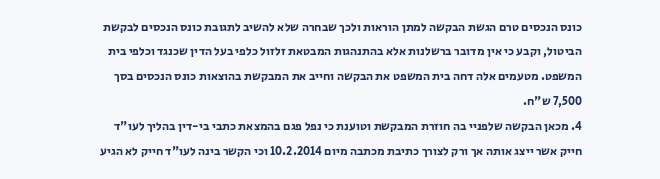כונס הנכסים טרם הגשת הבקשה למתן הוראות ולכך שבחרה שלא להשיב לתגובת כונס הנכסים לבקשת הביטול, וקבע כי אין מדובר ברשלנות אלא בהתנהגות המבטאת זלזול כלפי בעל הדין שכנגד וכלפי בית המשפט. מטעמים אלה דחה בית המשפט את הבקשה וחייב את המבקשת בהוצאות כונס הנכסים בסך 7,500 ש"ח.
4. מכאן הבקשה שלפניי בה חוזרת המבקשת וטוענת כי נפל פגם בהמצאת כתבי בי-דין בהליך לעו"ד חייק אשר ייצג אותה אך ורק לצורך כתיבת מכתבה מיום 10.2.2014 וכי הקשר בינה לעו"ד חייק לא הגיע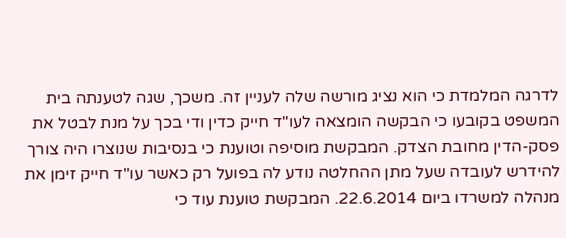לדרגה המלמדת כי הוא נציג מורשה שלה לעניין זה. משכך, שגה לטענתה בית המשפט בקובעו כי הבקשה הומצאה לעו"ד חייק כדין ודי בכך על מנת לבטל את פסק-הדין מחובת הצדק. המבקשת מוסיפה וטוענת כי בנסיבות שנוצרו היה צורך להידרש לעובדה שעל מתן ההחלטה נודע לה בפועל רק כאשר עו"ד חייק זימן את מנהלה למשרדו ביום 22.6.2014. המבקשת טוענת עוד כי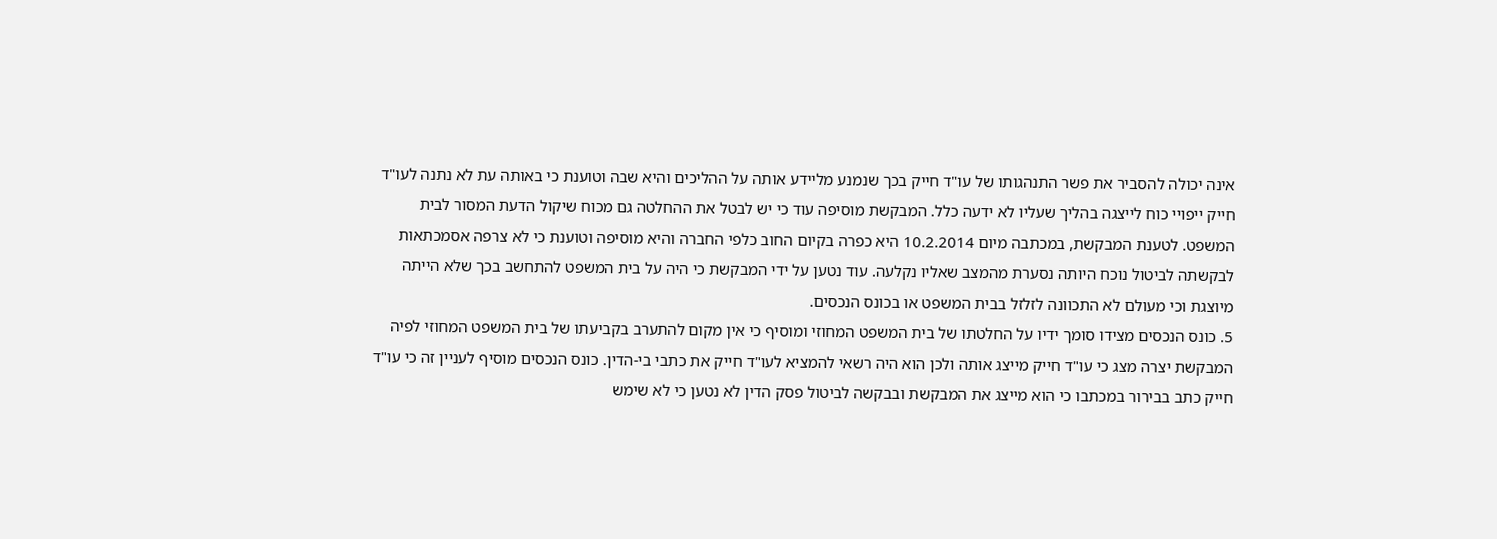אינה יכולה להסביר את פשר התנהגותו של עו"ד חייק בכך שנמנע מליידע אותה על ההליכים והיא שבה וטוענת כי באותה עת לא נתנה לעו"ד חייק ייפויי כוח לייצגה בהליך שעליו לא ידעה כלל. המבקשת מוסיפה עוד כי יש לבטל את ההחלטה גם מכוח שיקול הדעת המסור לבית המשפט. לטענת המבקשת, במכתבה מיום 10.2.2014 היא כפרה בקיום החוב כלפי החברה והיא מוסיפה וטוענת כי לא צרפה אסמכתאות לבקשתה לביטול נוכח היותה נסערת מהמצב שאליו נקלעה. עוד נטען על ידי המבקשת כי היה על בית המשפט להתחשב בכך שלא הייתה מיוצגת וכי מעולם לא התכוונה לזלזל בבית המשפט או בכונס הנכסים.
5. כונס הנכסים מצידו סומך ידיו על החלטתו של בית המשפט המחוזי ומוסיף כי אין מקום להתערב בקביעתו של בית המשפט המחוזי לפיה המבקשת יצרה מצג כי עו"ד חייק מייצג אותה ולכן הוא היה רשאי להמציא לעו"ד חייק את כתבי בי-הדין. כונס הנכסים מוסיף לעניין זה כי עו"ד חייק כתב בבירור במכתבו כי הוא מייצג את המבקשת ובבקשה לביטול פסק הדין לא נטען כי לא שימש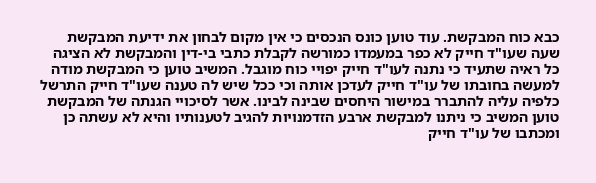כבא כוח המבקשת. עוד טוען כונס הנכסים כי אין מקום לבחון את ידיעת המבקשת שעה שעו"ד חייק לא כפר במעמדו כמורשה לקבלת כתבי בי-דין והמבקשת לא הציגה כל ראיה שתעיד כי נתנה לעו"ד חייק יפויי כוח מוגבל. המשיב טוען כי המבקשת מודה למעשה בחובתו של עו"ד חייק לעדכן אותה וכי ככל שיש לה טענה שעו"ד חייק התרשל כלפיה עליה להתברר במישור היחסים שבינה לבינו. אשר לסיכויי הגנתה של המבקשת טוען המשיב כי ניתנו למבקשת ארבע הזדמנויות להגיב לטענותיו והיא לא עשתה כן ומכתבו של עו"ד חייק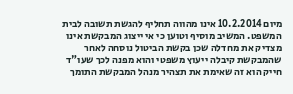מיום 10.2.2014 אינו מהווה תחליף להגשת תשובה לבית המשפט. המשיב מוסיף וטוען כי אי ייצוג המבקשת אינו מצדיק את מחדלה שכן בקשת הביטול נוסחה לאחר שהמבקשת קיבלה ייעוץ משפטי והוא מפנה לכך שעו"ד חייק הוא זה שאימת את תצהיר מנהל המבקשת התומך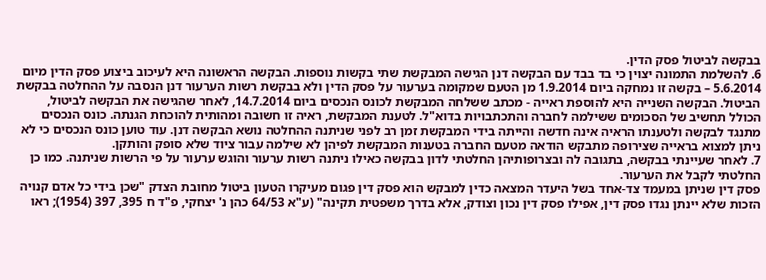בבקשה לביטול פסק הדין.
6. להשלמת התמונה יצוין כי בד בבד עם הבקשה דנן הגישה המבקשת שתי בקשות נוספות. הבקשה הראשונה היא לעיכוב ביצוע פסק הדין מיום 5.6.2014 – בקשה זו נמחקה ביום 1.9.2014 מן הטעם שמקומה בערעור על פסק הדין ולא בבקשת רשות הערעור דנן הנסבה על ההחלטה בבקשת הביטול. הבקשה השנייה היא להוספת ראייה - מכתב ששלחה המבקשת לכונס הנכסים ביום 14.7.2014, לאחר שהגישה את הבקשה לביטול, הכולל תחשיב של הסכומים ששילמה לחברה והתכתבויות בדוא"ל. לטענת המבקשת, ראיה זו חשובה ומהותית להוכחת הגנתה. כונס הנכסים מתנגד לבקשה ולטענתו הראיה אינה חדשה והייתה בידי המבקשת זמן רב לפני שניתנה ההחלטה נושא הבקשה דנן. עוד טוען כונס הנכסים כי לא ניתן למצוא בראייה שצירופה מתבקש הודאה מטעם החברה בטענות המבקשת לפיהן לא שילמה עבור ציוד שלא סופק והותקן.
7. לאחר שעיינתי בבקשה, בתגובה לה ובצרופותיהן החלטתי לדון בבקשה כאילו ניתנה רשות ערעור והוגש ערעור על פי הרשות שניתנה. כמו כן החלטתי לקבל את הערעור.
פסק דין שניתן במעמד צד-אחד בשל היעדר המצאה כדין למבקש הוא פסק דין פגום מעיקרו הטעון ביטול מחובת הצדק "שכן בידי כל אדם קנויה הזכות שלא יינתן נגדו פסק דין, אפילו פסק דין נכון וצודק, אלא בדרך משפטית תקינה" (ע"א 64/53 כהן נ' יצחקי, פ"ד ח 395, 397 (1954); ראו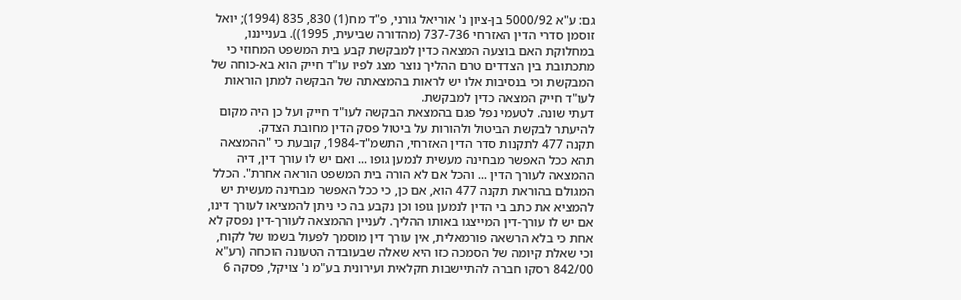גם: ע"א 5000/92 בן-ציון נ' אוריאל גורני, פ"ד מח(1) 830, 835 (1994); יואל זוסמן סדרי הדין האזרחי 737-736 (מהדורה שביעית, 1995)). בענייננו, במחלוקת האם בוצעה המצאה כדין למבקשת קבע בית המשפט המחוזי כי מתכתובת בין הצדדים טרם ההליך נוצר מצג לפיו עו"ד חייק הוא בא-כוחה של המבקשת וכי בנסיבות אלו יש לראות בהמצאתה של הבקשה למתן הוראות לעו"ד חייק המצאה כדין למבקשת.
דעתי שונה. לטעמי נפל פגם בהמצאת הבקשה לעו"ד חייק ועל כן היה מקום להיעתר לבקשת הביטול ולהורות על ביטול פסק הדין מחובת הצדק.
תקנה 477 לתקנות סדר הדין האזרחי, התשמ"ד-1984, קובעת כי "ההמצאה תהא ככל האפשר מבחינה מעשית לנמען גופו ... ואם יש לו עורך דין, דיה ההמצאה לעורך הדין ... והכל אם לא הורה בית המשפט הוראה אחרת". הכלל המגולם בהוראת תקנה 477 הוא, אם כן, כי ככל האפשר מבחינה מעשית יש להמציא את כתב בי הדין לנמען גופו וכן נקבע בה כי ניתן להמציאו לעורך דינו, אם יש לו עורך-דין המייצגו באותו ההליך. לעניין ההמצאה לעורך-דין נפסק לא אחת כי בלא הרשאה פורמאלית, אין עורך דין מוסמך לפעול בשמו של לקוח, וכי שאלת קיומה של הסמכה כזו היא שאלה שבעובדה הטעונה הוכחה (רע"א 842/00 רסקו חברה להתיישבות חקלאית ועירונית בע"מ נ' צויקל, פסקה 6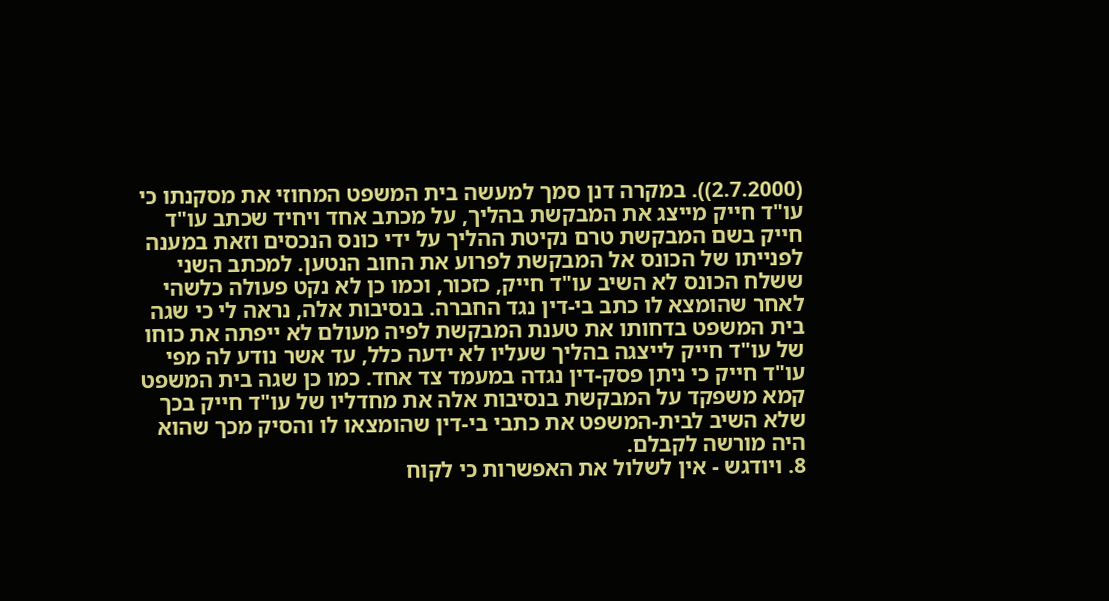(2.7.2000)). במקרה דנן סמך למעשה בית המשפט המחוזי את מסקנתו כי עו"ד חייק מייצג את המבקשת בהליך, על מכתב אחד ויחיד שכתב עו"ד חייק בשם המבקשת טרם נקיטת ההליך על ידי כונס הנכסים וזאת במענה לפנייתו של הכונס אל המבקשת לפרוע את החוב הנטען. למכתב השני ששלח הכונס לא השיב עו"ד חייק, כזכור, וכמו כן לא נקט פעולה כלשהי לאחר שהומצא לו כתב בי-דין נגד החברה. בנסיבות אלה, נראה לי כי שגה בית המשפט בדחותו את טענת המבקשת לפיה מעולם לא ייפתה את כוחו של עו"ד חייק לייצגה בהליך שעליו לא ידעה כלל, עד אשר נודע לה מפי עו"ד חייק כי ניתן פסק-דין נגדה במעמד צד אחד. כמו כן שגה בית המשפט קמא משפקד על המבקשת בנסיבות אלה את מחדליו של עו"ד חייק בכך שלא השיב לבית-המשפט את כתבי בי-דין שהומצאו לו והסיק מכך שהוא היה מורשה לקבלם.
8. ויודגש - אין לשלול את האפשרות כי לקוח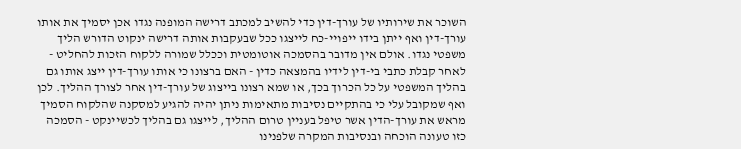השוכר את שירותיו של עורך-דין כדי להשיב למכתב דרישה המופנה נגדו אכן יסמיך את אותו עורך-דין ואף ייתן בידו ייפויי-כח לייצגו ככל שבעקבות אותה דרישה ינקוט הדורש הליך משפטי נגדו. אולם אין מדובר בהסמכה אוטומטית וככלל שמורה ללקוח הזכות להחליט - לאחר קבלת כתבי בי-דין לידיו בהמצאה כדין - האם ברצונו כי אותו עורך-דין ייצג אותו גם בהליך המשפטי על כל הכרוך בכך, או שמא רצונו בייצוג של עורך-דין אחר לצורך ההליך. לכן ואף שמקובל עלי כי בהתקיים נסיבות מתאימות ניתן יהיה להגיע למסקנה שהלקוח הסמיך מראש את עורך-הדין אשר טיפל בעניין טרום ההליך, לייצגו גם בהליך לכשיינקט - הסמכה כזו טעונה הוכחה ובנסיבות המקרה שלפנינו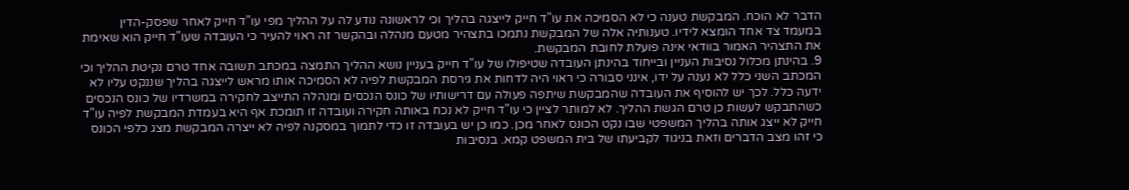הדבר לא הוכח. המבקשת טענה כי לא הסמיכה את עו"ד חייק לייצגה בהליך וכי לראשונה נודע לה על ההליך מפי עו"ד חייק לאחר שפסק-הדין במעמד צד אחד הומצא לידיו. טענותיה אלה של המבקשת נתמכו בתצהיר מטעם מנהלה ובהקשר זה ראוי להעיר כי העובדה שעו"ד חייק הוא שאימת את התצהיר האמור בוודאי אינה פועלת לחובת המבקשת.
9. בהינתן מכלול נסיבות העניין ובייחוד בהינתן העובדה שטיפולו של עו"ד חייק בעניין נושא ההליך התמצה במכתב תשובה אחד טרם נקיטת ההליך וכי המכתב השני כלל לא נענה על ידו, אינני סבורה כי ראוי היה לדחות את גירסת המבקשת לפיה לא הסמיכה אותו מראש לייצגה בהליך שננקט עליו לא ידעה כלל. לכך יש להוסיף את העובדה שהמבקשת שיתפה פעולה עם דרישותיו של כונס הנכסים ומנהלה התייצב לחקירה במשרדיו של כונס הנכסים כשהתבקש לעשות כן טרם הגשת ההליך. לא למותר לציין כי עו"ד חייק לא נכח באותה חקירה ועובדה זו תומכת אף היא בעמדת המבקשת לפיה עו"ד חייק לא ייצג אותה בהליך המשפטי שבו נקט הכונס לאחר מכן. כמו כן יש בעובדה זו כדי לתמוך במסקנה לפיה לא ייצרה המבקשת מצג כלפי הכונס כי זהו מצב הדברים וזאת בניגוד לקביעתו של בית המשפט קמא. בנסיבות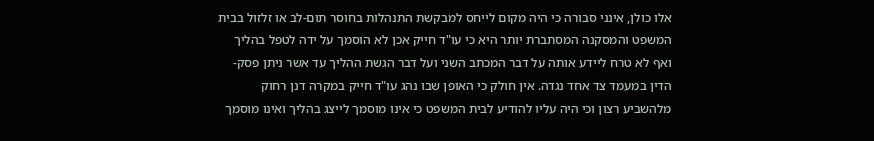אלו כולן, אינני סבורה כי היה מקום לייחס למבקשת התנהלות בחוסר תום-לב או זלזול בבית המשפט והמסקנה המסתברת יותר היא כי עו"ד חייק אכן לא הוסמך על ידה לטפל בהליך ואף לא טרח ליידע אותה על דבר המכתב השני ועל דבר הגשת ההליך עד אשר ניתן פסק-הדין במעמד צד אחד נגדה. אין חולק כי האופן שבו נהג עו"ד חייק במקרה דנן רחוק מלהשביע רצון וכי היה עליו להודיע לבית המשפט כי אינו מוסמך לייצג בהליך ואינו מוסמך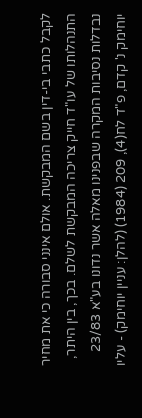לקבל כתבי בי-דין בשם המבקשת. אולם אינני סבורה כי את מחיר התנהלותו של עו"ד חייק צריכה המבקשת לשלם. בכך, בין היתר, נבדלות נסיבות המקרה שבפנינו מאלה אשר נדונו בע"א 23/83 יוחימק נ' קדם, פ"ד לח(4), 209 (1984) (להלן: עניין יוחימק) - עליו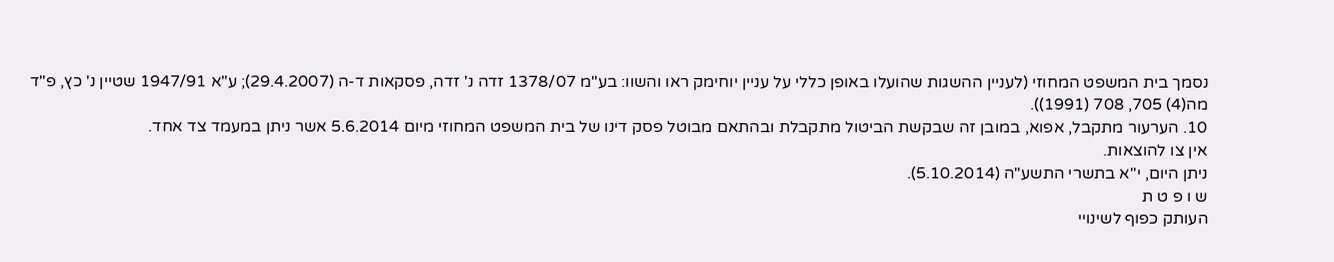נסמך בית המשפט המחוזי (לעניין ההשגות שהועלו באופן כללי על עניין יוחימק ראו והשוו: בע"מ 1378/07 זדה נ' זדה, פסקאות ד-ה (29.4.2007); ע"א 1947/91 שטיין נ' כץ, פ"ד מה(4) 705, 708 (1991)).
10. הערעור מתקבל, אפוא, במובן זה שבקשת הביטול מתקבלת ובהתאם מבוטל פסק דינו של בית המשפט המחוזי מיום 5.6.2014 אשר ניתן במעמד צד אחד.
אין צו להוצאות.
ניתן היום, י"א בתשרי התשע"ה (5.10.2014).
ש ו פ ט ת
העותק כפוף לשינויי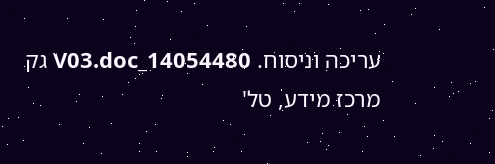עריכה וניסוח. 14054480_V03.doc גק
מרכז מידע, טל'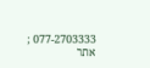077-2703333 ; אתר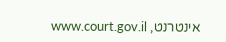אינטרנט, www.court.gov.il